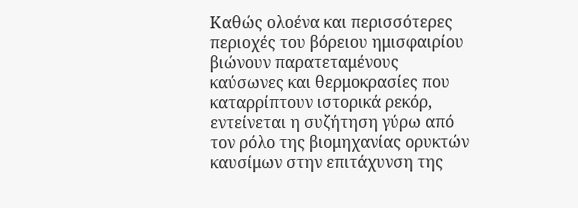Καθώς ολοένα και περισσότερες περιοχές του βόρειου ημισφαιρίου βιώνουν παρατεταμένους καύσωνες και θερμοκρασίες που καταρρίπτουν ιστορικά ρεκόρ, εντείνεται η συζήτηση γύρω από τον ρόλο της βιομηχανίας ορυκτών καυσίμων στην επιτάχυνση της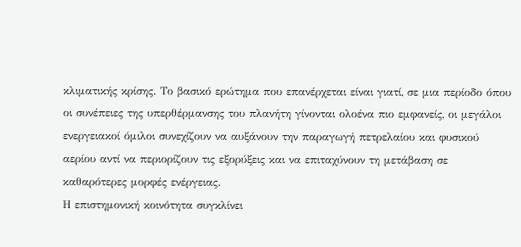κλιματικής κρίσης. Το βασικό ερώτημα που επανέρχεται είναι γιατί, σε μια περίοδο όπου οι συνέπειες της υπερθέρμανσης του πλανήτη γίνονται ολοένα πιο εμφανείς, οι μεγάλοι ενεργειακοί όμιλοι συνεχίζουν να αυξάνουν την παραγωγή πετρελαίου και φυσικού αερίου αντί να περιορίζουν τις εξορύξεις και να επιταχύνουν τη μετάβαση σε καθαρότερες μορφές ενέργειας.
Η επιστημονική κοινότητα συγκλίνει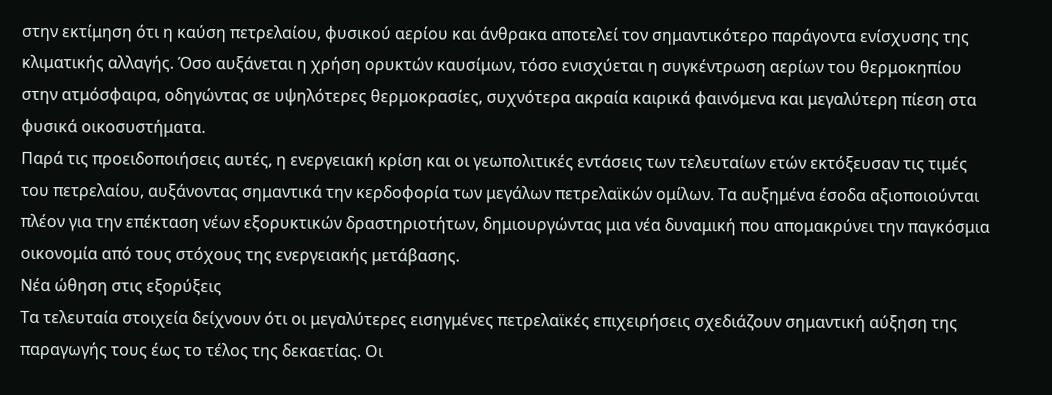στην εκτίμηση ότι η καύση πετρελαίου, φυσικού αερίου και άνθρακα αποτελεί τον σημαντικότερο παράγοντα ενίσχυσης της κλιματικής αλλαγής. Όσο αυξάνεται η χρήση ορυκτών καυσίμων, τόσο ενισχύεται η συγκέντρωση αερίων του θερμοκηπίου στην ατμόσφαιρα, οδηγώντας σε υψηλότερες θερμοκρασίες, συχνότερα ακραία καιρικά φαινόμενα και μεγαλύτερη πίεση στα φυσικά οικοσυστήματα.
Παρά τις προειδοποιήσεις αυτές, η ενεργειακή κρίση και οι γεωπολιτικές εντάσεις των τελευταίων ετών εκτόξευσαν τις τιμές του πετρελαίου, αυξάνοντας σημαντικά την κερδοφορία των μεγάλων πετρελαϊκών ομίλων. Τα αυξημένα έσοδα αξιοποιούνται πλέον για την επέκταση νέων εξορυκτικών δραστηριοτήτων, δημιουργώντας μια νέα δυναμική που απομακρύνει την παγκόσμια οικονομία από τους στόχους της ενεργειακής μετάβασης.
Νέα ώθηση στις εξορύξεις
Τα τελευταία στοιχεία δείχνουν ότι οι μεγαλύτερες εισηγμένες πετρελαϊκές επιχειρήσεις σχεδιάζουν σημαντική αύξηση της παραγωγής τους έως το τέλος της δεκαετίας. Οι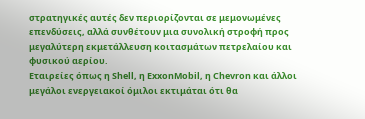στρατηγικές αυτές δεν περιορίζονται σε μεμονωμένες επενδύσεις, αλλά συνθέτουν μια συνολική στροφή προς μεγαλύτερη εκμετάλλευση κοιτασμάτων πετρελαίου και φυσικού αερίου.
Εταιρείες όπως η Shell, η ExxonMobil, η Chevron και άλλοι μεγάλοι ενεργειακοί όμιλοι εκτιμάται ότι θα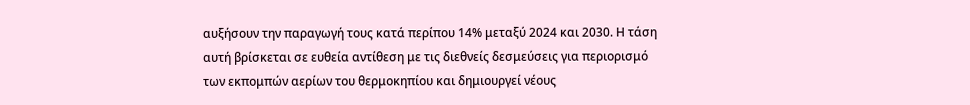αυξήσουν την παραγωγή τους κατά περίπου 14% μεταξύ 2024 και 2030. Η τάση αυτή βρίσκεται σε ευθεία αντίθεση με τις διεθνείς δεσμεύσεις για περιορισμό των εκπομπών αερίων του θερμοκηπίου και δημιουργεί νέους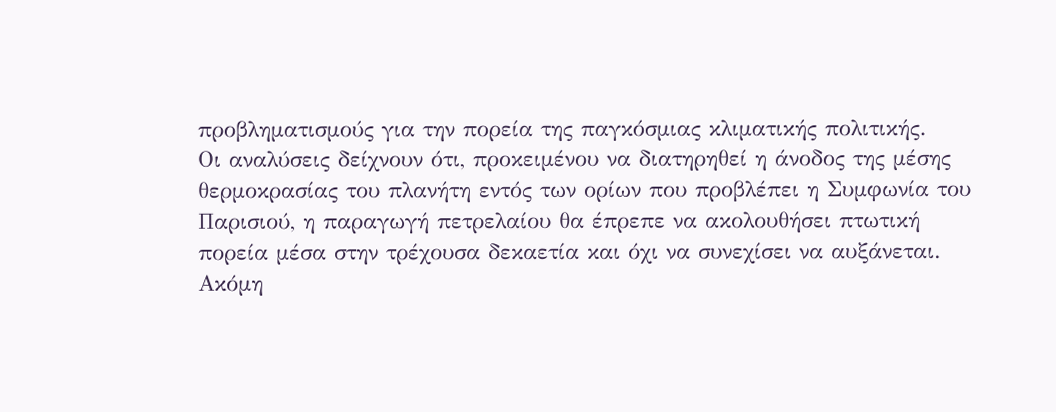προβληματισμούς για την πορεία της παγκόσμιας κλιματικής πολιτικής.
Οι αναλύσεις δείχνουν ότι, προκειμένου να διατηρηθεί η άνοδος της μέσης θερμοκρασίας του πλανήτη εντός των ορίων που προβλέπει η Συμφωνία του Παρισιού, η παραγωγή πετρελαίου θα έπρεπε να ακολουθήσει πτωτική πορεία μέσα στην τρέχουσα δεκαετία και όχι να συνεχίσει να αυξάνεται.
Ακόμη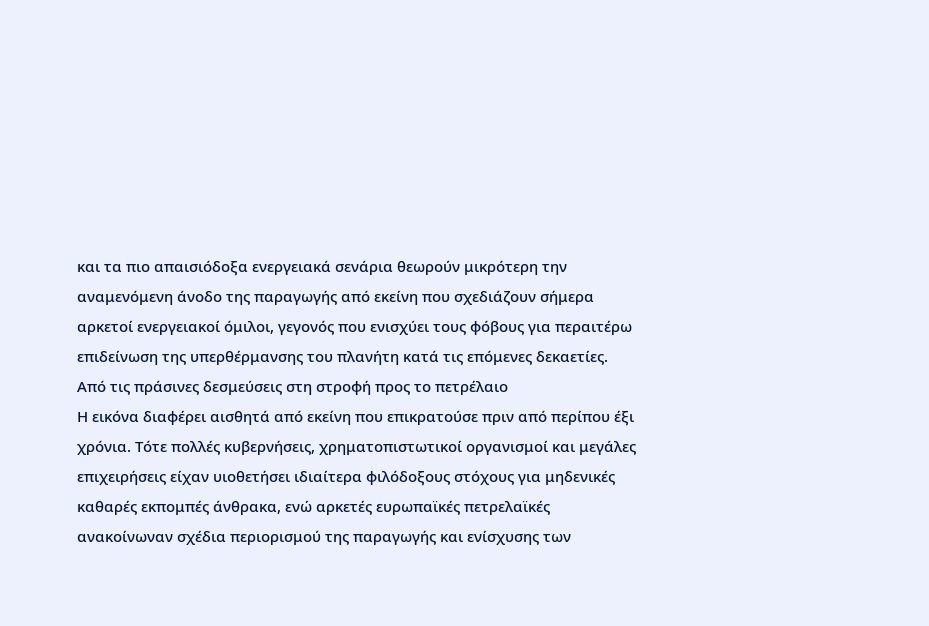και τα πιο απαισιόδοξα ενεργειακά σενάρια θεωρούν μικρότερη την αναμενόμενη άνοδο της παραγωγής από εκείνη που σχεδιάζουν σήμερα αρκετοί ενεργειακοί όμιλοι, γεγονός που ενισχύει τους φόβους για περαιτέρω επιδείνωση της υπερθέρμανσης του πλανήτη κατά τις επόμενες δεκαετίες.
Από τις πράσινες δεσμεύσεις στη στροφή προς το πετρέλαιο
Η εικόνα διαφέρει αισθητά από εκείνη που επικρατούσε πριν από περίπου έξι χρόνια. Τότε πολλές κυβερνήσεις, χρηματοπιστωτικοί οργανισμοί και μεγάλες επιχειρήσεις είχαν υιοθετήσει ιδιαίτερα φιλόδοξους στόχους για μηδενικές καθαρές εκπομπές άνθρακα, ενώ αρκετές ευρωπαϊκές πετρελαϊκές ανακοίνωναν σχέδια περιορισμού της παραγωγής και ενίσχυσης των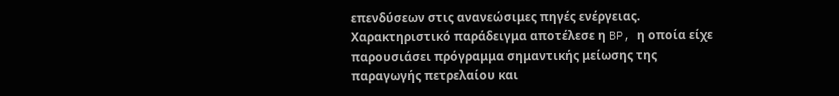επενδύσεων στις ανανεώσιμες πηγές ενέργειας.
Χαρακτηριστικό παράδειγμα αποτέλεσε η BP, η οποία είχε παρουσιάσει πρόγραμμα σημαντικής μείωσης της παραγωγής πετρελαίου και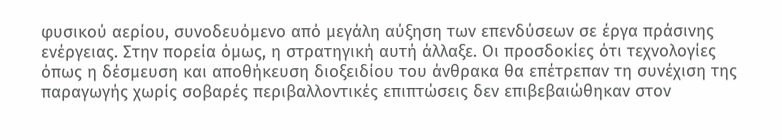φυσικού αερίου, συνοδευόμενο από μεγάλη αύξηση των επενδύσεων σε έργα πράσινης ενέργειας. Στην πορεία όμως, η στρατηγική αυτή άλλαξε. Οι προσδοκίες ότι τεχνολογίες όπως η δέσμευση και αποθήκευση διοξειδίου του άνθρακα θα επέτρεπαν τη συνέχιση της παραγωγής χωρίς σοβαρές περιβαλλοντικές επιπτώσεις δεν επιβεβαιώθηκαν στον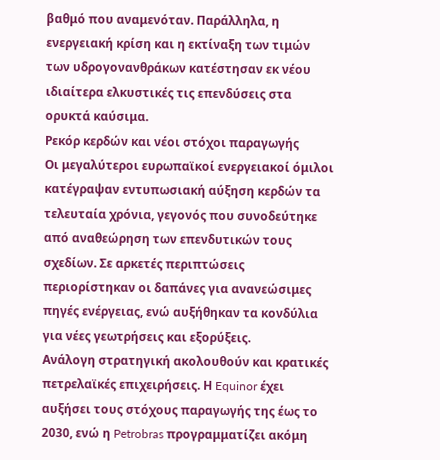βαθμό που αναμενόταν. Παράλληλα, η ενεργειακή κρίση και η εκτίναξη των τιμών των υδρογονανθράκων κατέστησαν εκ νέου ιδιαίτερα ελκυστικές τις επενδύσεις στα ορυκτά καύσιμα.
Ρεκόρ κερδών και νέοι στόχοι παραγωγής
Οι μεγαλύτεροι ευρωπαϊκοί ενεργειακοί όμιλοι κατέγραψαν εντυπωσιακή αύξηση κερδών τα τελευταία χρόνια, γεγονός που συνοδεύτηκε από αναθεώρηση των επενδυτικών τους σχεδίων. Σε αρκετές περιπτώσεις περιορίστηκαν οι δαπάνες για ανανεώσιμες πηγές ενέργειας, ενώ αυξήθηκαν τα κονδύλια για νέες γεωτρήσεις και εξορύξεις.
Ανάλογη στρατηγική ακολουθούν και κρατικές πετρελαϊκές επιχειρήσεις. Η Equinor έχει αυξήσει τους στόχους παραγωγής της έως το 2030, ενώ η Petrobras προγραμματίζει ακόμη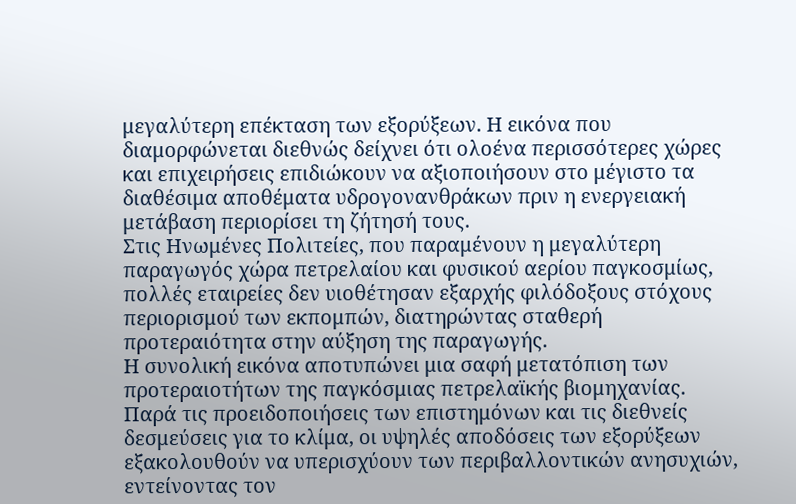μεγαλύτερη επέκταση των εξορύξεων. Η εικόνα που διαμορφώνεται διεθνώς δείχνει ότι ολοένα περισσότερες χώρες και επιχειρήσεις επιδιώκουν να αξιοποιήσουν στο μέγιστο τα διαθέσιμα αποθέματα υδρογονανθράκων πριν η ενεργειακή μετάβαση περιορίσει τη ζήτησή τους.
Στις Ηνωμένες Πολιτείες, που παραμένουν η μεγαλύτερη παραγωγός χώρα πετρελαίου και φυσικού αερίου παγκοσμίως, πολλές εταιρείες δεν υιοθέτησαν εξαρχής φιλόδοξους στόχους περιορισμού των εκπομπών, διατηρώντας σταθερή προτεραιότητα στην αύξηση της παραγωγής.
Η συνολική εικόνα αποτυπώνει μια σαφή μετατόπιση των προτεραιοτήτων της παγκόσμιας πετρελαϊκής βιομηχανίας. Παρά τις προειδοποιήσεις των επιστημόνων και τις διεθνείς δεσμεύσεις για το κλίμα, οι υψηλές αποδόσεις των εξορύξεων εξακολουθούν να υπερισχύουν των περιβαλλοντικών ανησυχιών, εντείνοντας τον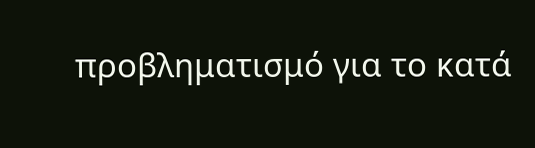προβληματισμό για το κατά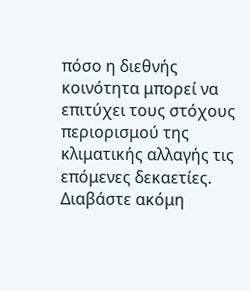πόσο η διεθνής κοινότητα μπορεί να επιτύχει τους στόχους περιορισμού της κλιματικής αλλαγής τις επόμενες δεκαετίες.
Διαβάστε ακόμη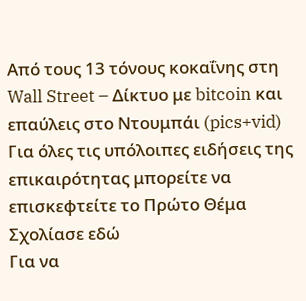Από τους 13 τόνους κοκαΐνης στη Wall Street – Δίκτυο με bitcoin και επαύλεις στο Ντουμπάι (pics+vid)
Για όλες τις υπόλοιπες ειδήσεις της επικαιρότητας μπορείτε να επισκεφτείτε το Πρώτο Θέμα
Σχολίασε εδώ
Για να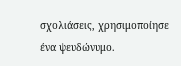σχολιάσεις, χρησιμοποίησε ένα ψευδώνυμο.